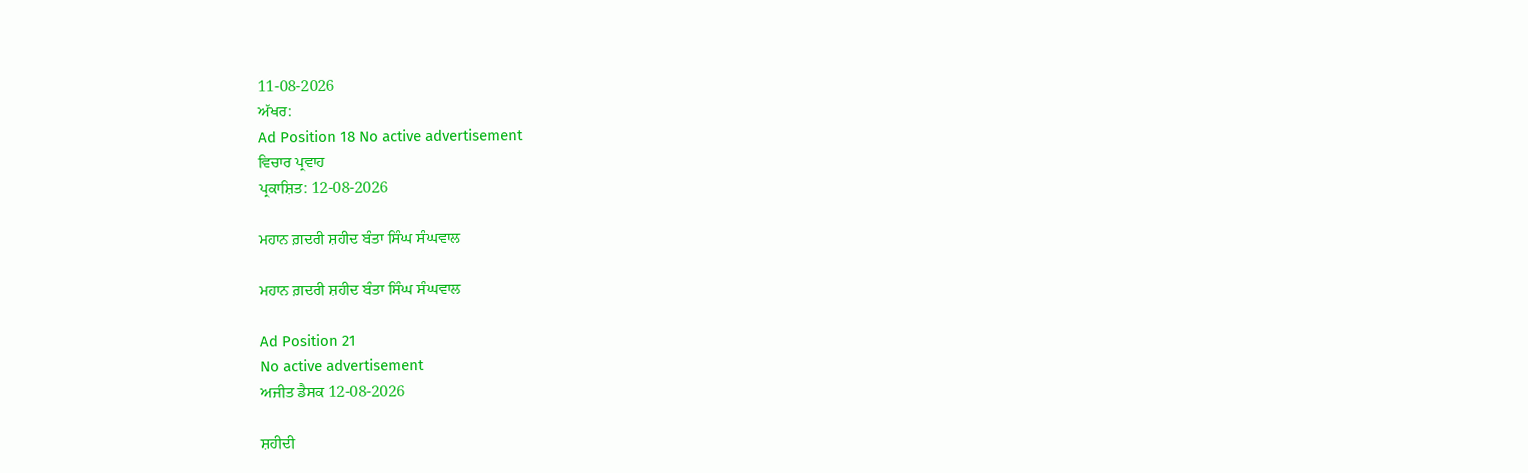11-08-2026
ਅੱਖਰ:
Ad Position 18 No active advertisement
ਵਿਚਾਰ ਪ੍ਰਵਾਹ
ਪ੍ਰਕਾਸ਼ਿਤ: 12-08-2026

ਮਹਾਨ ਗ਼ਦਰੀ ਸ਼ਹੀਦ ਬੰਤਾ ਸਿੰਘ ਸੰਘਵਾਲ

ਮਹਾਨ ਗ਼ਦਰੀ ਸ਼ਹੀਦ ਬੰਤਾ ਸਿੰਘ ਸੰਘਵਾਲ

Ad Position 21
No active advertisement
ਅਜੀਤ ਡੈਸਕ 12-08-2026

ਸ਼ਹੀਦੀ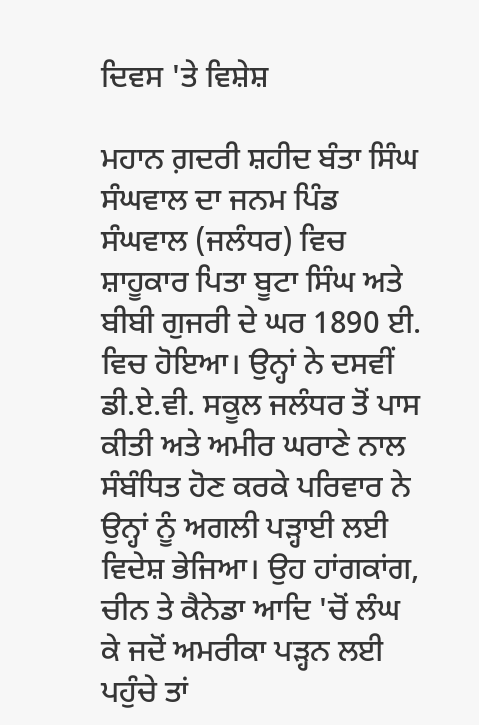ਦਿਵਸ 'ਤੇ ਵਿਸ਼ੇਸ਼

ਮਹਾਨ ਗ਼ਦਰੀ ਸ਼ਹੀਦ ਬੰਤਾ ਸਿੰਘ ਸੰਘਵਾਲ ਦਾ ਜਨਮ ਪਿੰਡ ਸੰਘਵਾਲ (ਜਲੰਧਰ) ਵਿਚ ਸ਼ਾਹੂਕਾਰ ਪਿਤਾ ਬੂਟਾ ਸਿੰਘ ਅਤੇ ਬੀਬੀ ਗੁਜਰੀ ਦੇ ਘਰ 1890 ਈ. ਵਿਚ ਹੋਇਆ। ਉਨ੍ਹਾਂ ਨੇ ਦਸਵੀਂ ਡੀ.ਏ.ਵੀ. ਸਕੂਲ ਜਲੰਧਰ ਤੋਂ ਪਾਸ ਕੀਤੀ ਅਤੇ ਅਮੀਰ ਘਰਾਣੇ ਨਾਲ ਸੰਬੰਧਿਤ ਹੋਣ ਕਰਕੇ ਪਰਿਵਾਰ ਨੇ ਉਨ੍ਹਾਂ ਨੂੰ ਅਗਲੀ ਪੜ੍ਹਾਈ ਲਈ ਵਿਦੇਸ਼ ਭੇਜਿਆ। ਉਹ ਹਾਂਗਕਾਂਗ, ਚੀਨ ਤੇ ਕੈਨੇਡਾ ਆਦਿ 'ਚੋਂ ਲੰਘ ਕੇ ਜਦੋਂ ਅਮਰੀਕਾ ਪੜ੍ਹਨ ਲਈ ਪਹੁੰਚੇ ਤਾਂ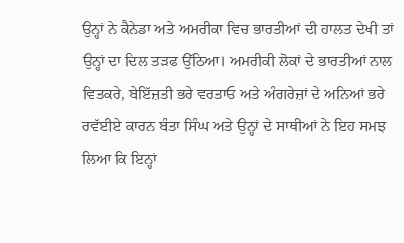ਉਨ੍ਹਾਂ ਨੇ ਕੈਨੇਡਾ ਅਤੇ ਅਮਰੀਕਾ ਵਿਚ ਭਾਰਤੀਆਂ ਦੀ ਹਾਲਤ ਦੇਖੀ ਤਾਂ ਉਨ੍ਹਾਂ ਦਾ ਦਿਲ ਤੜਫ ਉੱਠਿਆ। ਅਮਰੀਕੀ ਲੋਕਾਂ ਦੇ ਭਾਰਤੀਆਂ ਨਾਲ ਵਿਤਕਰੇ, ਬੇਇੱਜ਼ਤੀ ਭਰੇ ਵਰਤਾਓ ਅਤੇ ਅੰਗਰੇਜ਼ਾਂ ਦੇ ਅਨਿਆਂ ਭਰੇ ਰਵੱਈਏ ਕਾਰਨ ਬੰਤਾ ਸਿੰਘ ਅਤੇ ਉਨ੍ਹਾਂ ਦੇ ਸਾਥੀਆਂ ਨੇ ਇਹ ਸਮਝ ਲਿਆ ਕਿ ਇਨ੍ਹਾਂ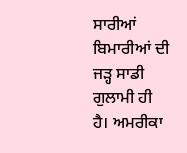ਸਾਰੀਆਂ ਬਿਮਾਰੀਆਂ ਦੀ ਜੜ੍ਹ ਸਾਡੀ ਗੁਲਾਮੀ ਹੀ ਹੈ। ਅਮਰੀਕਾ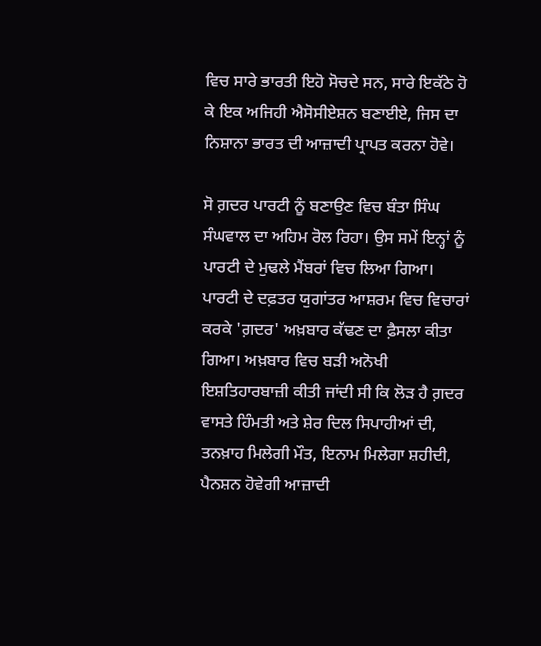ਵਿਚ ਸਾਰੇ ਭਾਰਤੀ ਇਹੋ ਸੋਚਦੇ ਸਨ, ਸਾਰੇ ਇਕੱਠੇ ਹੋ ਕੇ ਇਕ ਅਜਿਹੀ ਐਸੋਸੀਏਸ਼ਨ ਬਣਾਈਏ, ਜਿਸ ਦਾ ਨਿਸ਼ਾਨਾ ਭਾਰਤ ਦੀ ਆਜ਼ਾਦੀ ਪ੍ਰਾਪਤ ਕਰਨਾ ਹੋਵੇ।

ਸੋ ਗ਼ਦਰ ਪਾਰਟੀ ਨੂੰ ਬਣਾਉਣ ਵਿਚ ਬੰਤਾ ਸਿੰਘ ਸੰਘਵਾਲ ਦਾ ਅਹਿਮ ਰੋਲ ਰਿਹਾ। ਉਸ ਸਮੇਂ ਇਨ੍ਹਾਂ ਨੂੰ ਪਾਰਟੀ ਦੇ ਮੁਢਲੇ ਮੈਂਬਰਾਂ ਵਿਚ ਲਿਆ ਗਿਆ। ਪਾਰਟੀ ਦੇ ਦਫ਼ਤਰ ਯੁਗਾਂਤਰ ਆਸ਼ਰਮ ਵਿਚ ਵਿਚਾਰਾਂ ਕਰਕੇ 'ਗ਼ਦਰ' ਅਖ਼ਬਾਰ ਕੱਢਣ ਦਾ ਫ਼ੈਸਲਾ ਕੀਤਾ ਗਿਆ। ਅਖ਼ਬਾਰ ਵਿਚ ਬੜੀ ਅਨੋਖੀ ਇਸ਼ਤਿਹਾਰਬਾਜ਼ੀ ਕੀਤੀ ਜਾਂਦੀ ਸੀ ਕਿ ਲੋੜ ਹੈ ਗ਼ਦਰ ਵਾਸਤੇ ਹਿੰਮਤੀ ਅਤੇ ਸ਼ੇਰ ਦਿਲ ਸਿਪਾਹੀਆਂ ਦੀ, ਤਨਖ਼ਾਹ ਮਿਲੇਗੀ ਮੌਤ, ਇਨਾਮ ਮਿਲੇਗਾ ਸ਼ਹੀਦੀ, ਪੈਨਸ਼ਨ ਹੋਵੇਗੀ ਆਜ਼ਾਦੀ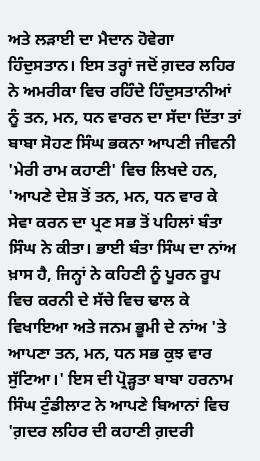ਅਤੇ ਲੜਾਈ ਦਾ ਮੈਦਾਨ ਹੋਵੇਗਾ ਹਿੰਦੁਸਤਾਨ। ਇਸ ਤਰ੍ਹਾਂ ਜਦੋਂ ਗ਼ਦਰ ਲਹਿਰ ਨੇ ਅਮਰੀਕਾ ਵਿਚ ਰਹਿੰਦੇ ਹਿੰਦੁਸਤਾਨੀਆਂ ਨੂੰ ਤਨ, ਮਨ, ਧਨ ਵਾਰਨ ਦਾ ਸੱਦਾ ਦਿੱਤਾ ਤਾਂ ਬਾਬਾ ਸੋਹਣ ਸਿੰਘ ਭਕਨਾ ਆਪਣੀ ਜੀਵਨੀ 'ਮੇਰੀ ਰਾਮ ਕਹਾਣੀ' ਵਿਚ ਲਿਖਦੇ ਹਨ, 'ਆਪਣੇ ਦੇਸ਼ ਤੋਂ ਤਨ, ਮਨ, ਧਨ ਵਾਰ ਕੇ ਸੇਵਾ ਕਰਨ ਦਾ ਪ੍ਰਣ ਸਭ ਤੋਂ ਪਹਿਲਾਂ ਬੰਤਾ ਸਿੰਘ ਨੇ ਕੀਤਾ। ਭਾਈ ਬੰਤਾ ਸਿੰਘ ਦਾ ਨਾਂਅ ਖ਼ਾਸ ਹੈ, ਜਿਨ੍ਹਾਂ ਨੇ ਕਹਿਣੀ ਨੂੰ ਪੂਰਨ ਰੂਪ ਵਿਚ ਕਰਨੀ ਦੇ ਸੱਚੇ ਵਿਚ ਢਾਲ ਕੇ ਵਿਖਾਇਆ ਅਤੇ ਜਨਮ ਭੂਮੀ ਦੇ ਨਾਂਅ 'ਤੇ ਆਪਣਾ ਤਨ, ਮਨ, ਧਨ ਸਭ ਕੁਝ ਵਾਰ ਸੁੱਟਿਆ।' ਇਸ ਦੀ ਪ੍ਰੋੜ੍ਹਤਾ ਬਾਬਾ ਹਰਨਾਮ ਸਿੰਘ ਟੁੰਡੀਲਾਟ ਨੇ ਆਪਣੇ ਬਿਆਨਾਂ ਵਿਚ 'ਗ਼ਦਰ ਲਹਿਰ ਦੀ ਕਹਾਣੀ ਗ਼ਦਰੀ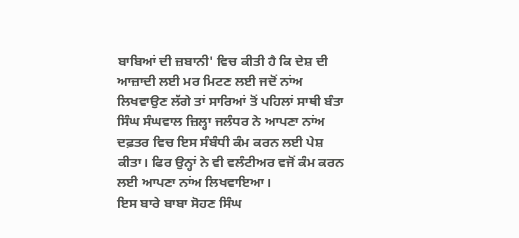ਬਾਬਿਆਂ ਦੀ ਜ਼ਬਾਨੀ' ਵਿਚ ਕੀਤੀ ਹੈ ਕਿ ਦੇਸ਼ ਦੀ ਆਜ਼ਾਦੀ ਲਈ ਮਰ ਮਿਟਣ ਲਈ ਜਦੋਂ ਨਾਂਅ ਲਿਖਵਾਉਣ ਲੱਗੇ ਤਾਂ ਸਾਰਿਆਂ ਤੋਂ ਪਹਿਲਾਂ ਸਾਥੀ ਬੰਤਾ ਸਿੰਘ ਸੰਘਵਾਲ ਜ਼ਿਲ੍ਹਾ ਜਲੰਧਰ ਨੇ ਆਪਣਾ ਨਾਂਅ ਦਫ਼ਤਰ ਵਿਚ ਇਸ ਸੰਬੰਧੀ ਕੰਮ ਕਰਨ ਲਈ ਪੇਸ਼ ਕੀਤਾ। ਫਿਰ ਉਨ੍ਹਾਂ ਨੇ ਵੀ ਵਲੰਟੀਅਰ ਵਜੋਂ ਕੰਮ ਕਰਨ ਲਈ ਆਪਣਾ ਨਾਂਅ ਲਿਖਵਾਇਆ।
ਇਸ ਬਾਰੇ ਬਾਬਾ ਸੋਹਣ ਸਿੰਘ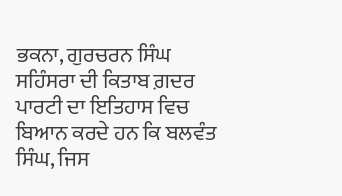ਭਕਨਾ, ਗੁਰਚਰਨ ਸਿੰਘ ਸਹਿੰਸਰਾ ਦੀ ਕਿਤਾਬ ਗ਼ਦਰ ਪਾਰਟੀ ਦਾ ਇਤਿਹਾਸ ਵਿਚ ਬਿਆਨ ਕਰਦੇ ਹਨ ਕਿ ਬਲਵੰਤ ਸਿੰਘ, ਜਿਸ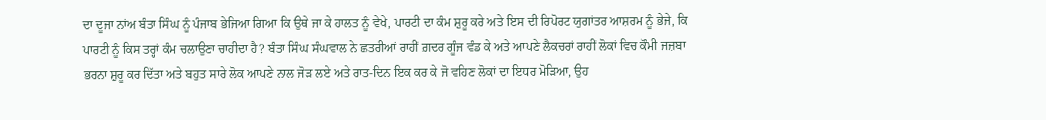ਦਾ ਦੂਜਾ ਨਾਂਅ ਬੰਤਾ ਸਿੰਘ ਨੂੰ ਪੰਜਾਬ ਭੇਜਿਆ ਗਿਆ ਕਿ ਉਥੇ ਜਾ ਕੇ ਹਾਲਤ ਨੂੰ ਵੇਖੇ, ਪਾਰਟੀ ਦਾ ਕੰਮ ਸ਼ੁਰੂ ਕਰੇ ਅਤੇ ਇਸ ਦੀ ਰਿਪੋਰਟ ਯੁਗਾਂਤਰ ਆਸ਼ਰਮ ਨੂੰ ਭੇਜੇ, ਕਿ ਪਾਰਟੀ ਨੂੰ ਕਿਸ ਤਰ੍ਹਾਂ ਕੰਮ ਚਲਾਉਣਾ ਚਾਹੀਦਾ ਹੈ? ਬੰਤਾ ਸਿੰਘ ਸੰਘਵਾਲ ਨੇ ਛਤਰੀਆਂ ਰਾਹੀਂ ਗ਼ਦਰ ਗੂੰਜ ਵੰਡ ਕੇ ਅਤੇ ਆਪਣੇ ਲੈਕਚਰਾਂ ਰਾਹੀਂ ਲੋਕਾਂ ਵਿਚ ਕੌਮੀ ਜਜ਼ਬਾ ਭਰਨਾ ਸ਼ੁਰੂ ਕਰ ਦਿੱਤਾ ਅਤੇ ਬਹੁਤ ਸਾਰੇ ਲੋਕ ਆਪਣੇ ਨਾਲ ਜੋੜ ਲਏ ਅਤੇ ਰਾਤ-ਦਿਨ ਇਕ ਕਰ ਕੇ ਜੋ ਵਹਿਣ ਲੋਕਾਂ ਦਾ ਇਧਰ ਮੋੜਿਆ, ਉਹ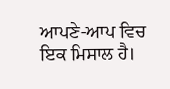ਆਪਣੇ-ਆਪ ਵਿਚ ਇਕ ਮਿਸਾਲ ਹੈ।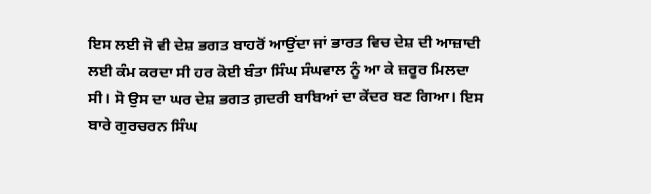ਇਸ ਲਈ ਜੋ ਵੀ ਦੇਸ਼ ਭਗਤ ਬਾਹਰੋਂ ਆਉਂਦਾ ਜਾਂ ਭਾਰਤ ਵਿਚ ਦੇਸ਼ ਦੀ ਆਜ਼ਾਦੀ ਲਈ ਕੰਮ ਕਰਦਾ ਸੀ ਹਰ ਕੋਈ ਬੰਤਾ ਸਿੰਘ ਸੰਘਵਾਲ ਨੂੰ ਆ ਕੇ ਜ਼ਰੂਰ ਮਿਲਦਾ ਸੀ। ਸੋ ਉਸ ਦਾ ਘਰ ਦੇਸ਼ ਭਗਤ ਗ਼ਦਰੀ ਬਾਬਿਆਂ ਦਾ ਕੇਂਦਰ ਬਣ ਗਿਆ। ਇਸ ਬਾਰੇ ਗੁਰਚਰਨ ਸਿੰਘ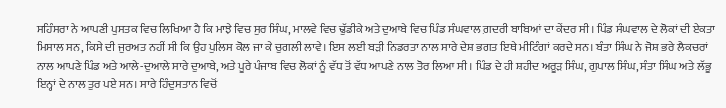ਸਹਿੰਸਰਾ ਨੇ ਆਪਣੀ ਪੁਸਤਕ ਵਿਚ ਲਿਖਿਆ ਹੈ ਕਿ ਮਾਝੇ ਵਿਚ ਸੁਰ ਸਿੰਘ, ਮਾਲਵੇ ਵਿਚ ਢੁੱਡੀਕੇ ਅਤੇ ਦੁਆਬੇ ਵਿਚ ਪਿੰਡ ਸੰਘਵਾਲ ਗ਼ਦਰੀ ਬਾਬਿਆਂ ਦਾ ਕੇਂਦਰ ਸੀ। ਪਿੰਡ ਸੰਘਵਾਲ ਦੇ ਲੋਕਾਂ ਦੀ ਏਕਤਾ ਮਿਸਾਲ ਸਨ, ਕਿਸੇ ਦੀ ਜੁਰਅਤ ਨਹੀਂ ਸੀ ਕਿ ਉਹ ਪੁਲਿਸ ਕੋਲ ਜਾ ਕੇ ਚੁਗਲੀ ਲਾਵੇ। ਇਸ ਲਈ ਬੜੀ ਨਿਡਰਤਾ ਨਾਲ ਸਾਰੇ ਦੇਸ਼ ਭਗਤ ਇਥੇ ਮੀਟਿੰਗਾਂ ਕਰਦੇ ਸਨ। ਬੰਤਾ ਸਿੰਘ ਨੇ ਜੋਸ਼ ਭਰੇ ਲੈਕਚਰਾਂ ਨਾਲ ਆਪਣੇ ਪਿੰਡ ਅਤੇ ਆਲੇ-ਦੁਆਲੇ ਸਾਰੇ ਦੁਆਬੇ, ਅਤੇ ਪੂਰੇ ਪੰਜਾਬ ਵਿਚ ਲੋਕਾਂ ਨੂੰ ਵੱਧ ਤੋਂ ਵੱਧ ਆਪਣੇ ਨਾਲ ਤੋਰ ਲਿਆ ਸੀ। ਪਿੰਡ ਦੇ ਹੀ ਸ਼ਹੀਦ ਅਰੂੜ ਸਿੰਘ, ਗੁਪਾਲ ਸਿੰਘ, ਸੰਤਾ ਸਿੰਘ ਅਤੇ ਲੱਭੂ ਇਨ੍ਹਾਂ ਦੇ ਨਾਲ ਤੁਰ ਪਏ ਸਨ। ਸਾਰੇ ਹਿੰਦੁਸਤਾਨ ਵਿਚੋਂ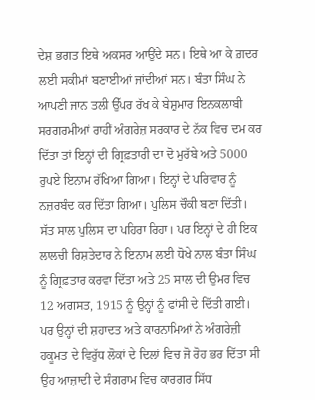ਦੇਸ਼ ਭਗਤ ਇਥੇ ਅਕਸਰ ਆਉਂਦੇ ਸਨ। ਇਥੇ ਆ ਕੇ ਗ਼ਦਰ ਲਈ ਸਕੀਮਾਂ ਬਣਾਈਆਂ ਜਾਂਦੀਆਂ ਸਨ। ਬੰਤਾ ਸਿੰਘ ਨੇ ਆਪਣੀ ਜਾਨ ਤਲੀ ਉੱਪਰ ਰੱਖ ਕੇ ਬੇਸ਼ੁਮਾਰ ਇਨਕਲਾਬੀ ਸਰਗਰਮੀਆਂ ਰਾਹੀਂ ਅੰਗਰੇਜ਼ ਸਰਕਾਰ ਦੇ ਨੱਕ ਵਿਚ ਦਮ ਕਰ ਦਿੱਤਾ ਤਾਂ ਇਨ੍ਹਾਂ ਦੀ ਗ੍ਰਿਫ਼ਤਾਰੀ ਦਾ ਦੋ ਮੁਰੱਬੇ ਅਤੇ 5000 ਰੁਪਏ ਇਨਾਮ ਰੱਖਿਆ ਗਿਆ। ਇਨ੍ਹਾਂ ਦੇ ਪਰਿਵਾਰ ਨੂੰ ਨਜ਼ਰਬੰਦ ਕਰ ਦਿੱਤਾ ਗਿਆ। ਪੁਲਿਸ ਚੌਕੀ ਬਣਾ ਦਿੱਤੀ। ਸੱਤ ਸਾਲ ਪੁਲਿਸ ਦਾ ਪਹਿਰਾ ਰਿਹਾ। ਪਰ ਇਨ੍ਹਾਂ ਦੇ ਹੀ ਇਕ ਲਾਲਚੀ ਰਿਸ਼ਤੇਦਾਰ ਨੇ ਇਨਾਮ ਲਈ ਧੋਖੇ ਨਾਲ ਬੰਤਾ ਸਿੰਘ ਨੂੰ ਗ੍ਰਿਫ਼ਤਾਰ ਕਰਵਾ ਦਿੱਤਾ ਅਤੇ 25 ਸਾਲ ਦੀ ਉਮਰ ਵਿਚ 12 ਅਗਸਤ, 1915 ਨੂੰ ਉਨ੍ਹਾਂ ਨੂੰ ਫਾਂਸੀ ਦੇ ਦਿੱਤੀ ਗਈ। ਪਰ ਉਨ੍ਹਾਂ ਦੀ ਸ਼ਹਾਦਤ ਅਤੇ ਕਾਰਨਾਮਿਆਂ ਨੇ ਅੰਗਰੇਜ਼ੀ ਹਕੂਮਤ ਦੇ ਵਿਰੁੱਧ ਲੋਕਾਂ ਦੇ ਦਿਲਾਂ ਵਿਚ ਜੋ ਰੋਹ ਭਰ ਦਿੱਤਾ ਸੀ ਉਹ ਆਜ਼ਾਦੀ ਦੇ ਸੰਗਰਾਮ ਵਿਚ ਕਾਰਗਰ ਸਿੱਧ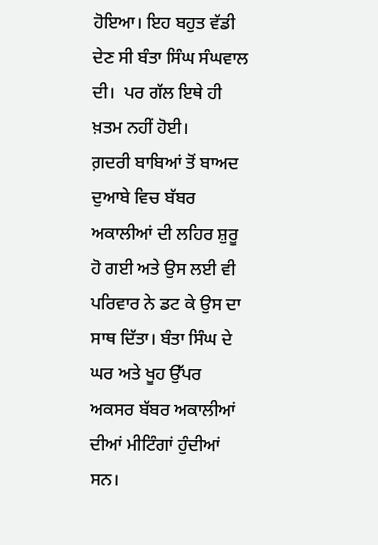ਹੋਇਆ। ਇਹ ਬਹੁਤ ਵੱਡੀ ਦੇਣ ਸੀ ਬੰਤਾ ਸਿੰਘ ਸੰਘਵਾਲ ਦੀ।  ਪਰ ਗੱਲ ਇਥੇ ਹੀ ਖ਼ਤਮ ਨਹੀਂ ਹੋਈ।
ਗ਼ਦਰੀ ਬਾਬਿਆਂ ਤੋਂ ਬਾਅਦ ਦੁਆਬੇ ਵਿਚ ਬੱਬਰ ਅਕਾਲੀਆਂ ਦੀ ਲਹਿਰ ਸ਼ੁਰੂ ਹੋ ਗਈ ਅਤੇ ਉਸ ਲਈ ਵੀ ਪਰਿਵਾਰ ਨੇ ਡਟ ਕੇ ਉਸ ਦਾ ਸਾਥ ਦਿੱਤਾ। ਬੰਤਾ ਸਿੰਘ ਦੇ ਘਰ ਅਤੇ ਖੂਹ ਉੱਪਰ ਅਕਸਰ ਬੱਬਰ ਅਕਾਲੀਆਂ ਦੀਆਂ ਮੀਟਿੰਗਾਂ ਹੁੰਦੀਆਂ ਸਨ।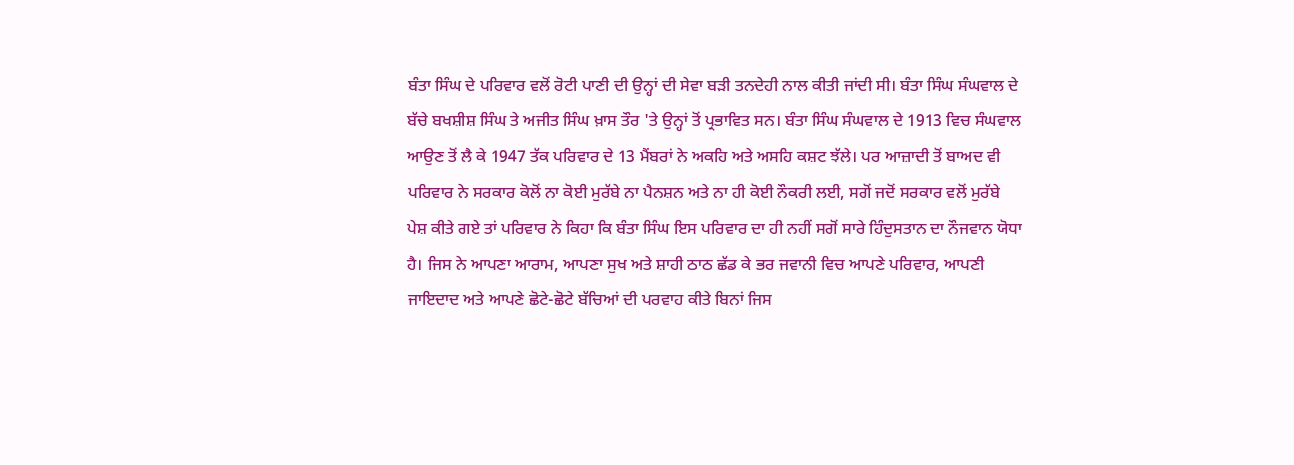ਬੰਤਾ ਸਿੰਘ ਦੇ ਪਰਿਵਾਰ ਵਲੋਂ ਰੋਟੀ ਪਾਣੀ ਦੀ ਉਨ੍ਹਾਂ ਦੀ ਸੇਵਾ ਬੜੀ ਤਨਦੇਹੀ ਨਾਲ ਕੀਤੀ ਜਾਂਦੀ ਸੀ। ਬੰਤਾ ਸਿੰਘ ਸੰਘਵਾਲ ਦੇ ਬੱਚੇ ਬਖਸ਼ੀਸ਼ ਸਿੰਘ ਤੇ ਅਜੀਤ ਸਿੰਘ ਖ਼ਾਸ ਤੌਰ 'ਤੇ ਉਨ੍ਹਾਂ ਤੋਂ ਪ੍ਰਭਾਵਿਤ ਸਨ। ਬੰਤਾ ਸਿੰਘ ਸੰਘਵਾਲ ਦੇ 1913 ਵਿਚ ਸੰਘਵਾਲ ਆਉਣ ਤੋਂ ਲੈ ਕੇ 1947 ਤੱਕ ਪਰਿਵਾਰ ਦੇ 13 ਮੈਂਬਰਾਂ ਨੇ ਅਕਹਿ ਅਤੇ ਅਸਹਿ ਕਸ਼ਟ ਝੱਲੇ। ਪਰ ਆਜ਼ਾਦੀ ਤੋਂ ਬਾਅਦ ਵੀ ਪਰਿਵਾਰ ਨੇ ਸਰਕਾਰ ਕੋਲੋਂ ਨਾ ਕੋਈ ਮੁਰੱਬੇ ਨਾ ਪੈਨਸ਼ਨ ਅਤੇ ਨਾ ਹੀ ਕੋਈ ਨੌਕਰੀ ਲਈ, ਸਗੋਂ ਜਦੋਂ ਸਰਕਾਰ ਵਲੋਂ ਮੁਰੱਬੇ ਪੇਸ਼ ਕੀਤੇ ਗਏ ਤਾਂ ਪਰਿਵਾਰ ਨੇ ਕਿਹਾ ਕਿ ਬੰਤਾ ਸਿੰਘ ਇਸ ਪਰਿਵਾਰ ਦਾ ਹੀ ਨਹੀਂ ਸਗੋਂ ਸਾਰੇ ਹਿੰਦੁਸਤਾਨ ਦਾ ਨੌਜਵਾਨ ਯੋਧਾ ਹੈ। ਜਿਸ ਨੇ ਆਪਣਾ ਆਰਾਮ, ਆਪਣਾ ਸੁਖ ਅਤੇ ਸ਼ਾਹੀ ਠਾਠ ਛੱਡ ਕੇ ਭਰ ਜਵਾਨੀ ਵਿਚ ਆਪਣੇ ਪਰਿਵਾਰ, ਆਪਣੀ ਜਾਇਦਾਦ ਅਤੇ ਆਪਣੇ ਛੋਟੇ-ਛੋਟੇ ਬੱਚਿਆਂ ਦੀ ਪਰਵਾਹ ਕੀਤੇ ਬਿਨਾਂ ਜਿਸ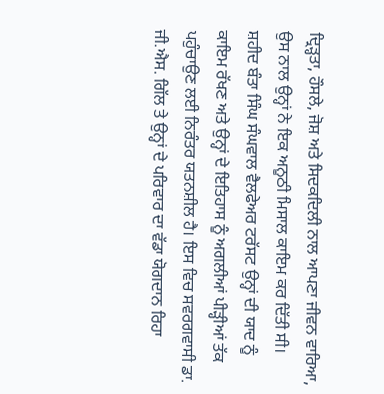ਦ੍ਰਿੜ੍ਹਤਾ, ਹੌਸਲੇ, ਜੋਸ਼ ਅਤੇ ਸਿਦਕਦਿਲੀ ਨਾਲ ਆਪਣਾ ਜੀਵਨ ਵਾਰਿਆ, ਉਸ ਨਾਲ ਉਨ੍ਹਾਂ ਨੇ ਇਕ ਅਨੂਠੀ ਮਿਸਾਲ ਕਾਇਮ ਕਰ ਦਿੱਤੀ ਸੀ।
ਸ਼ਹੀਦ ਬੰਤਾ ਸਿੰਘ ਸੰਘਵਾਲ ਵੈਲਫੇਅਰ ਟਰੱਸਟ ਉਨ੍ਹਾਂ ਦੀ ਯਾਦ ਨੂੰ ਕਾਇਮ ਰੱਖਣ ਅਤੇ ਉਨ੍ਹਾਂ ਦੇ ਇਤਿਹਾਸ ਨੂੰ ਅਗਲੀਆਂ ਪੀੜ੍ਹੀਆਂ ਤੱਕ ਪਹੁੰਚਾਉਣ ਲਈ ਨਿਰੰਤਰ ਯਤਨਸ਼ੀਲ ਹੈ। ਇਸ ਵਿਚ ਸਵਰਗਵਾਸੀ ਡਾ. ਜੀ.ਐਸ. ਗਿੱਲ ਤੇ ਉਨ੍ਹਾਂ ਦੇ ਪਰਿਵਾਰ ਦਾ ਵੱਡਾ ਯੋਗਦਾਨ ਰਿਹਾ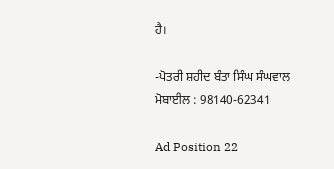ਹੈ।

-ਪੋਤਰੀ ਸ਼ਹੀਦ ਬੰਤਾ ਸਿੰਘ ਸੰਘਵਾਲ
ਮੋਬਾਈਲ : 98140-62341

Ad Position 22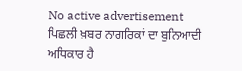No active advertisement
ਪਿਛਲੀ ਖ਼ਬਰ ਨਾਗਰਿਕਾਂ ਦਾ ਬੁਨਿਆਦੀ ਅਧਿਕਾਰ ਹੈ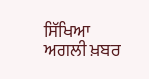ਸਿੱਖਿਆ ਅਗਲੀ ਖ਼ਬਰ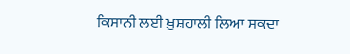ਕਿਸਾਨੀ ਲਈ ਖ਼ੁਸ਼ਹਾਲੀ ਲਿਆ ਸਕਦਾ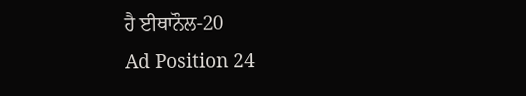ਹੈ ਈਥਾਨੌਲ-20
Ad Position 24